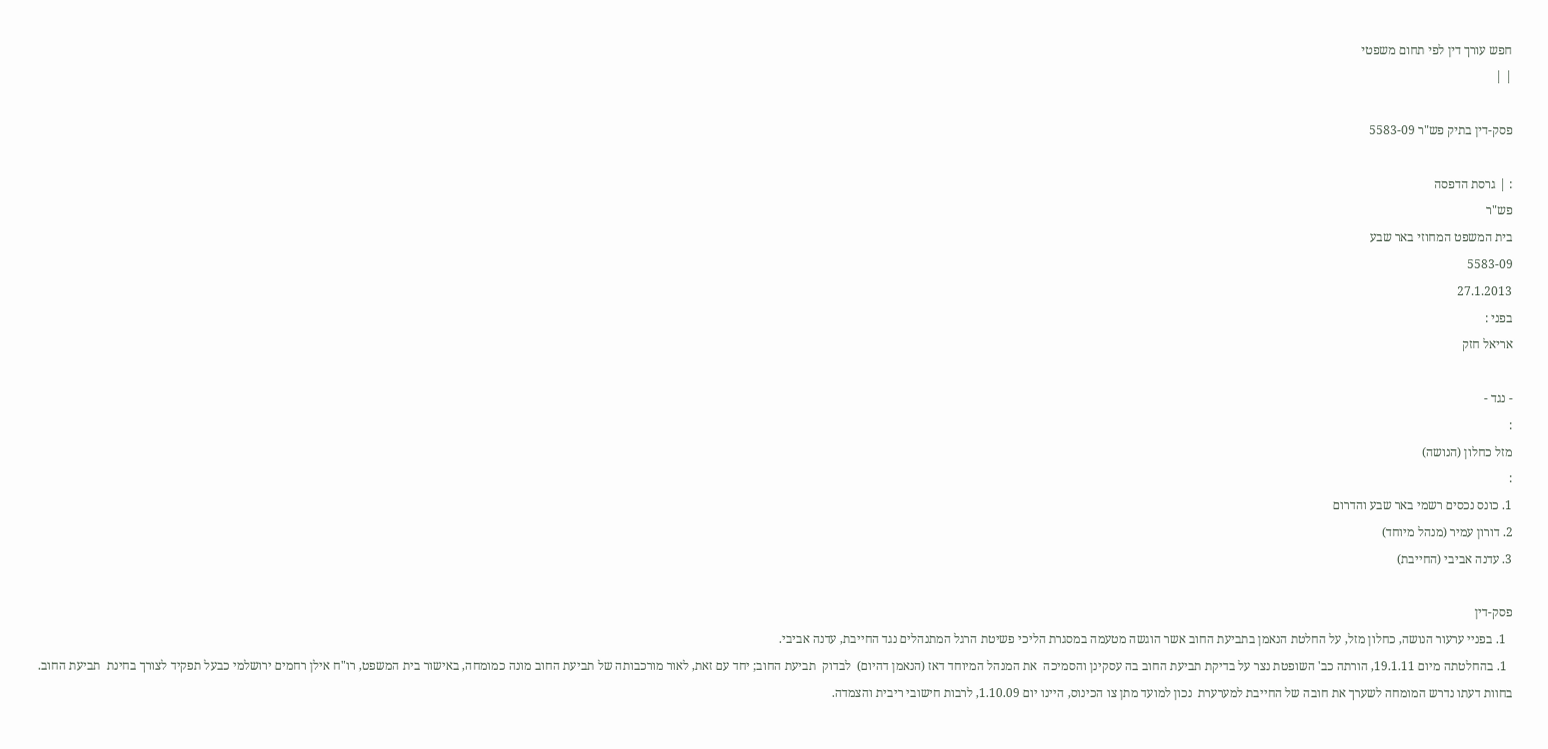חפש עורך דין לפי תחום משפטי
| |

פסק-דין בתיק פש"ר 5583-09

: | גרסת הדפסה
פש"ר
בית המשפט המחוזי באר שבע
5583-09
27.1.2013
בפני :
אריאל חזק

- נגד -
:
מזל כחלון (הנושה)
:
1. כונס נכסים רשמי באר שבע והדרום
2. דורון עמיר (מנהל מיוחד)
3. עדנה אביבי (החייבת)

פסק-דין
  1. בפניי ערעור הנושה, כחלון מזל, על החלטת הנאמן בתביעת החוב אשר הוגשה מטעמה במסגרת הליכי פשיטת הרגל המתנהלים נגד החייבת, עדנה אביבי.
  1. בהחלטתה מיום 19.1.11, הורתה כב' השופטת נצר על בדיקת תביעת החוב בה עסקינן והסמיכה  את המנהל המיוחד דאז (הנאמן דהיום)  לבדוק  תביעת החוב; יחד עם זאת, לאור מורכבותה של תביעת החוב מונה כמומחה, באישור בית המשפט, רו"ח אילן רחמים ירושלמי כבעל תפקיד לצורך בחינת  תביעת החוב. בחוות דעתו נדרש המומחה לשערך את חובה של החייבת למערערת  נכון למועד מתן צו הכינוס, היינו יום 1.10.09, לרבות חישובי ריבית והצמדה.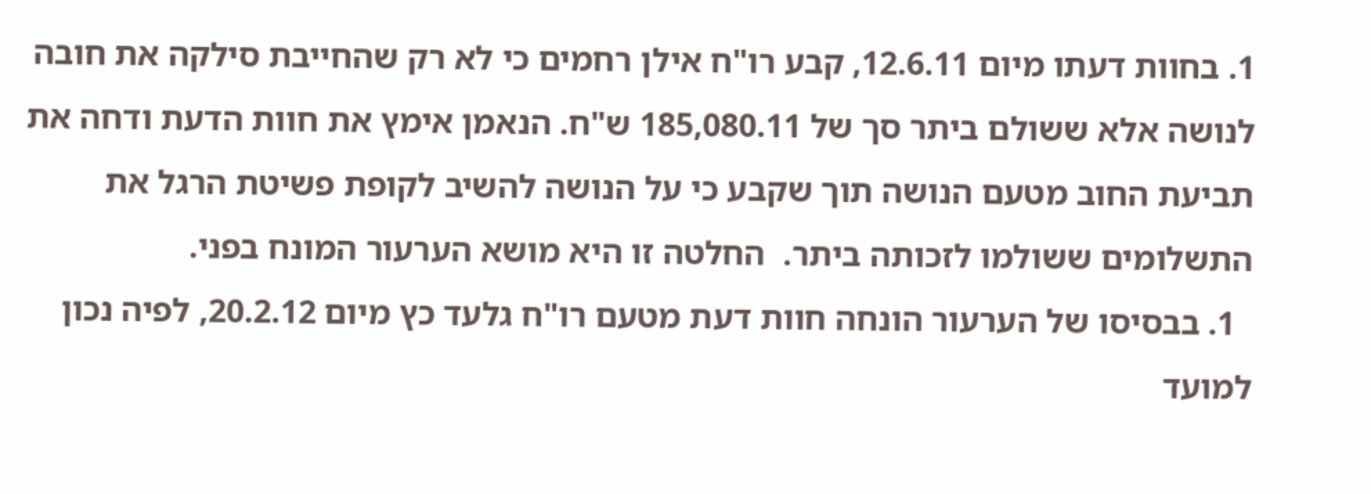1. בחוות דעתו מיום 12.6.11, קבע רו"ח אילן רחמים כי לא רק שהחייבת סילקה את חובה לנושה אלא ששולם ביתר סך של 185,080.11 ש"ח. הנאמן אימץ את חוות הדעת ודחה את תביעת החוב מטעם הנושה תוך שקבע כי על הנושה להשיב לקופת פשיטת הרגל את התשלומים ששולמו לזכותה ביתר.  החלטה זו היא מושא הערעור המונח בפני.
  1. בבסיסו של הערעור הונחה חוות דעת מטעם רו"ח גלעד כץ מיום 20.2.12, לפיה נכון למועד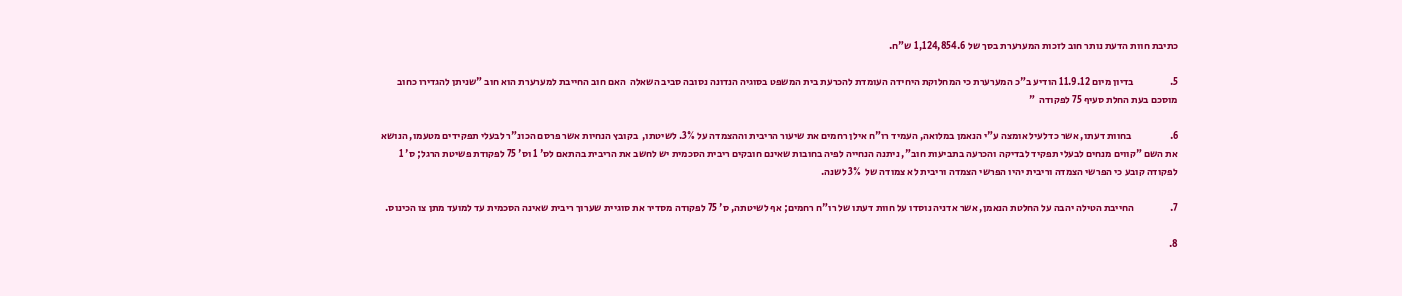כתיבת חוות הדעת נותר חוב לזכות המערערת בסך של 1,124,854.6 ש"ח.

5.                  בדיון מיום 11.9.12 הודיע ב"כ המערערת כי המחלוקת היחידה העומדת להכרעת בית המשפט בסוגיה הנדונה נסובה סביב השאלה  האם חוב החייבת למערערת הוא חוב "שניתן להגדירו כחוב מוסכם בעת החלת סעיף 75 לפקודה  "

6.                   בחוות דעתו, אשר כדלעיל אומצה ע"י הנאמן במלואה, העמיד רו"ח אילן רחמים את שיעור הריבית וההצמדה על 3%. לשיטתו,  בקובץ הנחיות אשר פרסם הכונ"ר לבעלי תפקידים מטעמו, הנושא את השם "קווים מנחים לבעלי תפקיד לבדיקה והכרעה בתביעות חוב", ניתנה הנחייה לפיה בחובות שאינם חובקים ריבית הסכמית יש לחשב את הריבית בהתאם לס' 1 וס' 75 לפקודת פשיטת הרגל; ס' 1 לפקודה קובע כי הפרשי הצמדה וריבית יהיו הפרשי הצמדה וריבית לא צמודה של  3% לשנה.

7.                  החייבת הטילה יהבה על החלטת הנאמן, אשר אדניה נוסדו על חוות דעתו של רו"ח רחמים; אף לשיטתה, ס' 75 לפקודה מסדיר את סוגיית שערוך ריבית שאינה הסכמית עד למועד מתן צו הכינוס.

8.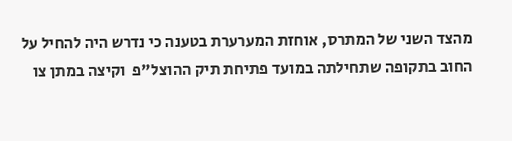מהצד השני של המתרס, אוחזת המערערת בטענה כי נדרש היה להחיל על החוב בתקופה שתחילתה במועד פתיחת תיק ההוצל"פ  וקיצה במתן צו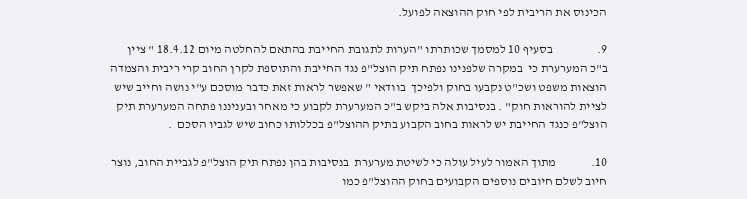הכינוס את הריבית לפי חוק ההוצאה לפועל.

9.                  בסעיף 10 למסמך שכותרתו "הערות לתגובת החייבת בהתאם להחלטה מיום 18.4.12 " ציין ב"כ המערערת כי  במקרה שלפנינו נפתח תיק הוצל"פ נגד החייבת והתוספת לקרן החוב קרי ריבית והצמדה הוצאות משפט ושכ"ט נקבעו בחוק ולפיכך  בוודאי " שאפשר לראות זאת כדבר מוסכם ע"י נושה וחייב שיש לציית להוראות חוק" . בנסיבות אלה ביקש ב"כ המערערת לקבוע כי מאחר ובעניננו פתחה המערערת תיק הוצל"פ כנגד החייבת יש לראות בחוב הקבוע בתיק ההוצל"פ בכללותו כחוב שיש לגביו הסכם  .

10.              מתוך האמור לעיל עולה כי לשיטת מערערת  בנסיבות בהן נפתח תיק הוצל"פ לגביית החוב, נוצר חיוב לשלם חיובים נוספים הקבועים בחוק ההוצל"פ כמו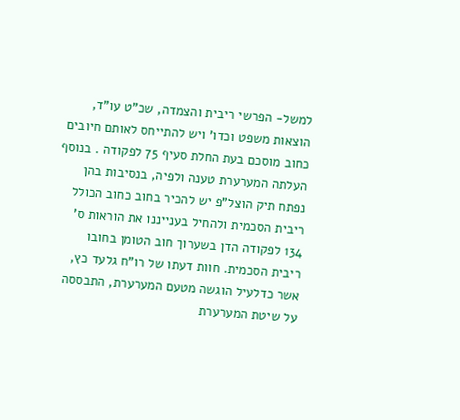למשל- הפרשי ריבית והצמדה, שכ"ט עו"ד, הוצאות משפט וכדו' ויש להתייחס לאותם חיובים כחוב מוסכם בעת החלת סעיף 75 לפקודה . בנוסף  העלתה המערערת טענה ולפיה, בנסיבות בהן נפתח תיק הוצל"פ יש להכיר בחוב כחוב הכולל ריבית הסכמית ולהחיל בענייננו את הוראות ס' 134 לפקודה הדן בשערוך חוב הטומן בחובו ריבית הסכמית. חוות דעתו של רו"ח גלעד כץ, אשר כדלעיל הוגשה מטעם המערערת, התבססה על שיטת המערערת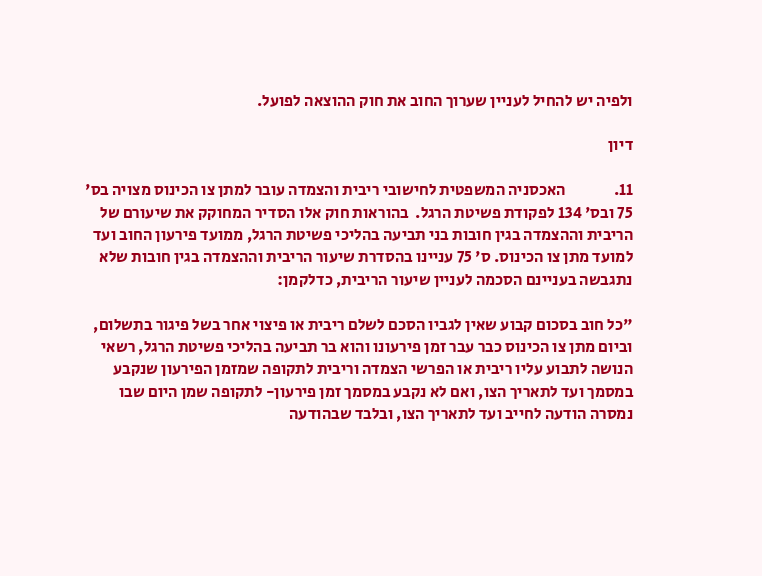ולפיה יש להחיל לעניין שערוך החוב את חוק ההוצאה לפועל.

דיון

11.               האכסניה המשפטית לחישובי ריבית והצמדה עובר למתן צו הכינוס מצויה בס' 75 ובס' 134 לפקודת פשיטת הרגל.  בהוראות חוק אלו הסדיר המחוקק את שיעורם של הריבית וההצמדה בגין חובות בני תביעה בהליכי פשיטת הרגל, ממועד פירעון החוב ועד למועד מתן צו הכינוס. ס' 75 עניינו בהסדרת שיעור הריבית וההצמדה בגין חובות שלא נתגבשה בעניינם הסכמה לעניין שיעור הריבית, כדלקמן:

"כל חוב בסכום קבוע שאין לגביו הסכם לשלם ריבית או פיצוי אחר בשל פיגור בתשלום, וביום מתן צו הכינוס כבר עבר זמן פירעונו והוא בר תביעה בהליכי פשיטת הרגל, רשאי הנושה לתבוע עליו ריבית או הפרשי הצמדה וריבית לתקופה שמזמן הפירעון שנקבע במסמך ועד לתאריך הצו, ואם לא נקבע במסמך זמן פירעון- לתקופה שמן היום שבו נמסרה הודעה לחייב ועד לתאריך הצו, ובלבד שבהודעה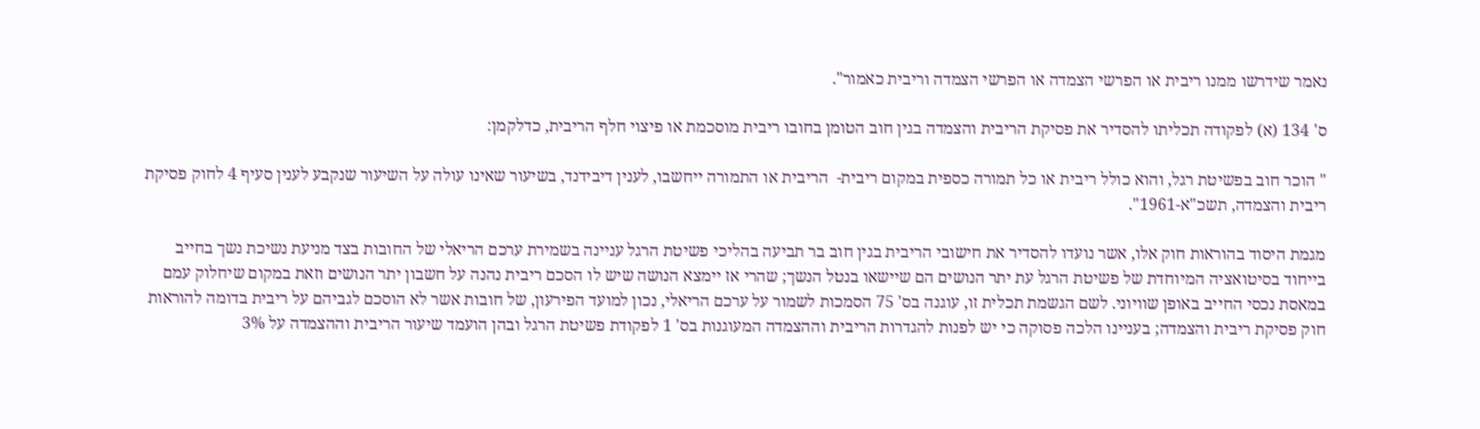נאמר שידרשו ממנו ריבית או הפרשי הצמדה או הפרשי הצמדה וריבית כאמור".

ס' 134 (א) לפקודה תכליתו להסדיר את פסיקת הריבית והצמדה בגין חוב הטומן בחובו ריבית מוסכמת או פיצוי חלף הריבית, כדלקמן:

" הוכר חוב בפשיטת רגל, והוא כולל ריבית או כל תמורה כספית במקום ריבית-  הריבית או התמורה ייחשבו, לענין דיבידנד, בשיעור שאינו עולה על השיעור שנקבע לענין סעיף 4 לחוק פסיקת ריבית והצמדה, תשכ"א-1961".

מגמת היסוד בהוראות חוק אלו, אשר נועדו להסדיר את חישובי הריבית בגין חוב בר תביעה בהליכי פשיטת הרגל עניינה בשמירת ערכם הריאלי של החובות בצד מניעת נשיכת נשך בחייב בייחוד בסיטואציה המיוחדת של פשיטת הרגל עת יתר הנושים הם שיישאו בנטל הנשך; שהרי אז יימצא הנושה שיש לו הסכם ריבית נהנה על חשבון יתר הנושים וזאת במקום שיחלוק עמם במאסת נכסי החייב באופן שוויוני. לשם הגשמת תכלית זו, עוגנה בס' 75 הסמכות לשמור על ערכם הריאלי, נכון למועד הפירעון, של חובות אשר לא הוסכם לגביהם על ריבית בדומה להוראות חוק פסיקת ריבית והצמדה; בעניינו הלכה פסוקה כי יש לפנות להגדרות הריבית וההצמדה המעוגנות בס' 1 לפקודת פשיטת הרגל ובהן הועמד שיעור הריבית וההצמדה על 3%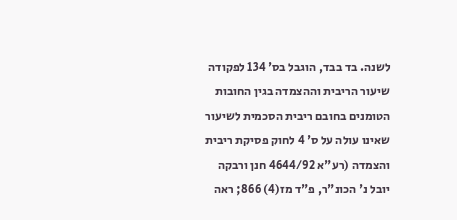לשנה. בד בבד, הוגבל בס' 134 לפקודה שיעור הריבית וההצמדה בגין החובות הטומנים בחובם ריבית הסכמית לשיעור שאינו עולה על ס' 4 לחוק פסיקת ריבית והצמדה (רע"א 4644/92 חנן ורבקה יובל נ' הכונ"ר, פ"ד מז(4) 866; ראה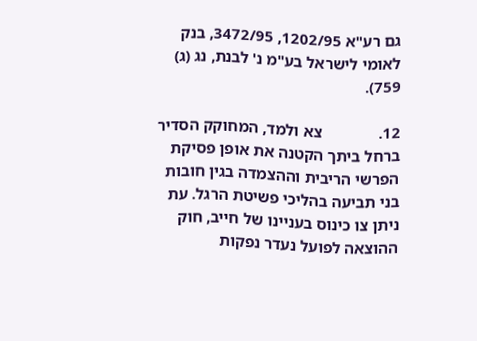גם רע"א 1202/95, 3472/95, בנק לאומי לישראל בע"מ נ' לבנת, נג (ג) 759).

12.              צא ולמד, המחוקק הסדיר ברחל ביתך הקטנה את אופן פסיקת הפרשי הריבית וההצמדה בגין חובות בני תביעה בהליכי פשיטת הרגל. עת ניתן צו כינוס בעניינו של חייב, חוק ההוצאה לפועל נעדר נפקות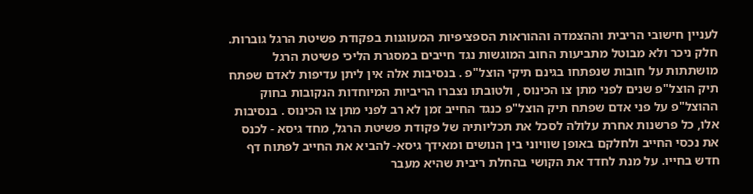לעניין חישובי הריבית וההצמדה וההוראות הספציפיות המעוגנות בפקודת פשיטת הרגל גוברות. חלק ניכר ולא מבוטל מתביעות החוב המוגשות נגד חייבים במסגרת הליכי פשיטת הרגל מושתתות על חובות שנפתחו בגינם תיקי הוצל"פ . בנסיבות אלה אין ליתן עדיפות לאדם שפתח תיק הוצל"פ שנים לפני מתן צו הכינוס , ולטובתו נצברו הריביות המיוחדות הנקובות בחוק ההוצל"פ על פני אדם שפתח תיק הוצל"פ כנגד החייב זמן לא רב לפני מתן צו הכינוס . בנסיבות אלו, כל פרשנות אחרת עלולה לסכל את תכליותיה של פקודת פשיטת הרגל, מחד גיסא - לכנס את נכסי החייב ולחלקם באופן שוויוני בין הנושים ומאידך גיסא- להביא את החייב לפתוח דף חדש בחייו. על מנת לחדד את הקושי בהחלת ריבית שהיא מעבר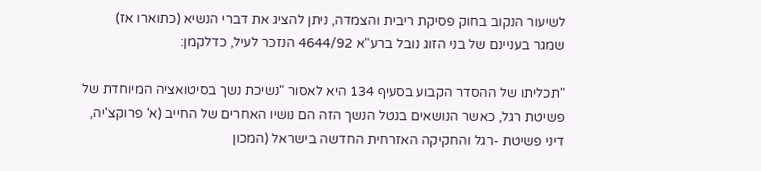לשיעור הנקוב בחוק פסיקת ריבית והצמדה, ניתן להציג את דברי הנשיא (כתוארו אז) שמגר בעניינם של בני הזוג נובל ברע"א 4644/92 הנזכר לעיל, כדלקמן:

"תכליתו של ההסדר הקבוע בסעיף 134 היא לאסור "נשיכת נשך בסיטואציה המיוחדת של פשיטת רגל, כאשר הנושאים בנטל הנשך הזה הם נושיו האחרים של החייב (א' פרוקצ'יה, דיני פשיטת -רגל והחקיקה האזרחית החדשה בישראל (המכון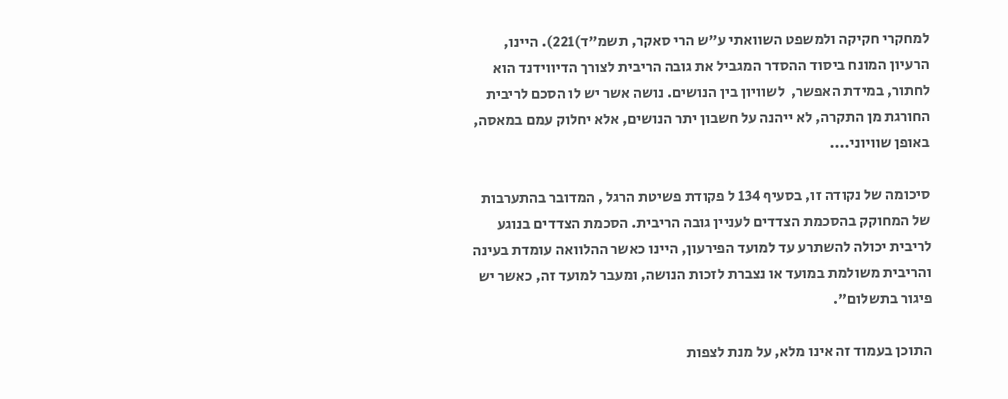למחקרי חקיקה ולמשפט השוואתי ע"ש הרי סאקר, תשמ"ד)221). היינו, הרעיון המונח ביסוד ההסדר המגביל את גובה הריבית לצורך הדיווידנד הוא לחתור, במידת האפשר,  לשוויון בין הנושים. נושה אשר יש לו הסכם לריבית החורגת מן התקרה, לא ייהנה על חשבון יתר הנושים, אלא יחלוק עמם במאסה, באופן שוויוני....

סיכומה של נקודה זו, בסעיף 134 ל פקודת פשיטת הרגל , המדובר בהתערבות של המחוקק בהסכמת הצדדים לעניין גובה הריבית. הסכמת הצדדים בנוגע לריבית יכולה להשתרע עד למועד הפירעון, היינו כאשר ההלוואה עומדת בעינה והריבית משולמת במועד או נצברת לזכות הנושה, ומעבר למועד זה, כאשר יש פיגור בתשלום".

התוכן בעמוד זה אינו מלא, על מנת לצפות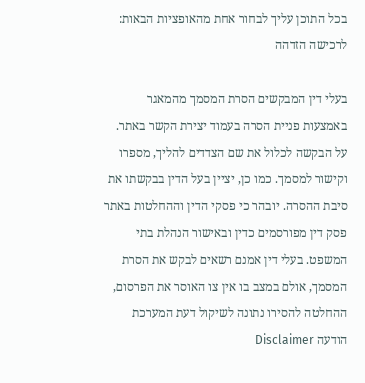בכל התוכן עליך לבחור אחת מהאופציות הבאות:
לרכישה הזדהה

בעלי דין המבקשים הסרת המסמך מהמאגר באמצעות פניית הסרה בעמוד יצירת הקשר באתר. על הבקשה לכלול את שם הצדדים להליך, מספרו וקישור למסמך. כמו כן, יציין בעל הדין בבקשתו את סיבת ההסרה. יובהר כי פסקי הדין וההחלטות באתר פסק דין מפורסמים כדין ובאישור הנהלת בתי המשפט. בעלי דין אמנם רשאים לבקש את הסרת המסמך, אולם במצב בו אין צו האוסר את הפרסום, ההחלטה להסירו נתונה לשיקול דעת המערכת
הודעה Disclaimer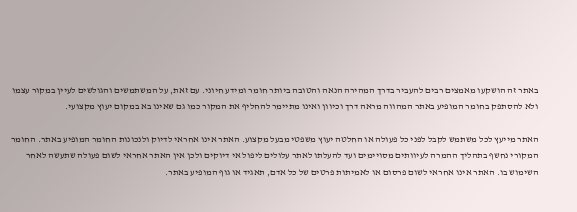באתר זה הושקעו מאמצים רבים להעביר בדרך המהירה הנאה והטובה ביותר חומר ומידע חיוני. עם זאת, על המשתמשים והגולשים לעיין במקור עצמו ולא להסתפק בחומר המופיע באתר המהווה מראה דרך וכיוון ואינו מתיימר להחליף את המקור כמו גם שאינו בא במקום יעוץ מקצועי.

האתר מייעץ לכל משתמש לקבל לפני כל פעולה או החלטה יעוץ משפטי מבעל מקצוע. האתר אינו אחראי לדיוק ולנכונות החומר המופיע באתר. החומר המקורי נחשף בתהליך ההמרה לעיוותים מסויימים ועד להעלתו לאתר עלולים ליפול אי דיוקים ולכן אין האתר אחראי לשום פעולה שתעשה לאחר השימוש בו. האתר אינו אחראי לשום פרסום או לאמיתות פרטים של כל אדם, תאגיד או גוף המופיע באתר.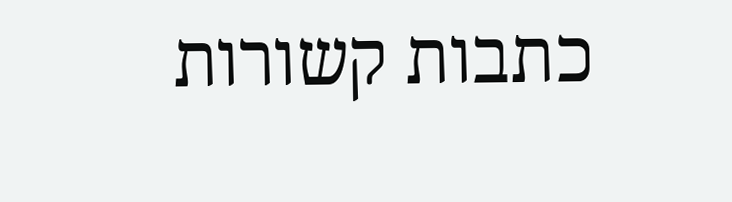כתבות קשורות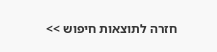חזרה לתוצאות חיפוש >>